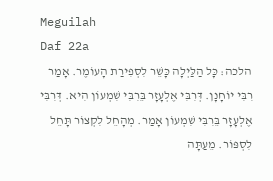Meguilah
Daf 22a
הלכה: כָּל הַלַּיְלָה כָּשֵׁר לִסְפִירַת הָעוֹמֶר. אָמַר רִבִּי יוֹחָנָן. דְּרִבִּי אֶלְעָזָר בֵּרִבִּי שִׁמְעוֹן הִיא. דְּרִבִּי אֶלְעָזָר בֵּרִבִּי שִׁמְעוֹן אָמַר. מְהָחֵל לִקְצוֹר תָּחֵל לִסְפּוֹר. מֵעַתָּה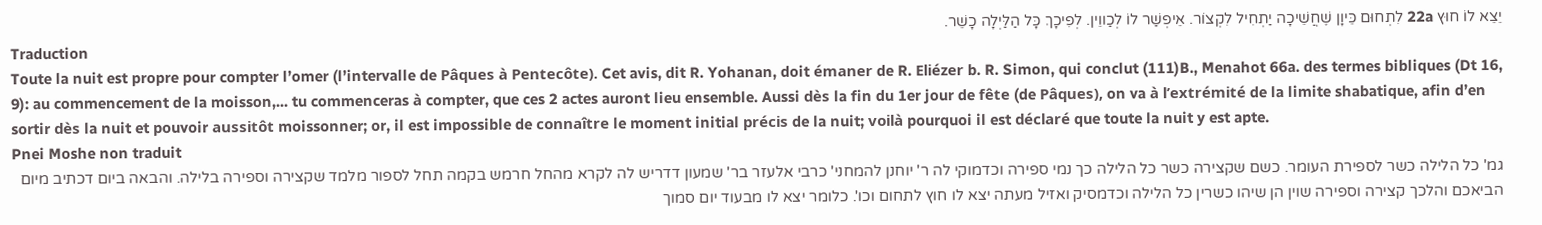יֵצֵא לוֹ חוּץ 22a לִתְחוּם כֵּיוָן שֶׁחֲשֵׁיכָה יַתְחִיל לִקְצוֹר. אֵיפְשַׁר לוֹ לְכַווֵין. לְפִיכָךְ כָּל הַלַּיְלָה כָשֵׁר.
Traduction
Toute la nuit est propre pour compter l’omer (l’intervalle de Pâques à Pentecôte). Cet avis, dit R. Yohanan, doit émaner de R. Eliézer b. R. Simon, qui conclut (111)B., Menahot 66a. des termes bibliques (Dt 16, 9): au commencement de la moisson,... tu commenceras à compter, que ces 2 actes auront lieu ensemble. Aussi dès la fin du 1er jour de fête (de Pâques), on va à l’extrémité de la limite shabatique, afin d’en sortir dès la nuit et pouvoir aussitôt moissonner; or, il est impossible de connaître le moment initial précis de la nuit; voilà pourquoi il est déclaré que toute la nuit y est apte.
Pnei Moshe non traduit
גמ' כל הלילה כשר לספירת העומר. כשם שקצירה כשר כל הלילה כך נמי ספירה וכדמוקי לה ר' יוחנן להמחני' כרבי אלעזר בר' שמעון דדריש לה לקרא מהחל חרמש בקמה תחל לספור מלמד שקצירה וספירה בלילה. והבאה ביום דכתיב מיום הביאכם והלכך קצירה וספירה שוין הן שיהו כשרין כל הלילה וכדמסיק ואזיל מעתה יצא לו חוץ לתחום וכו'. כלומר יצא לו מבעוד יום סמוך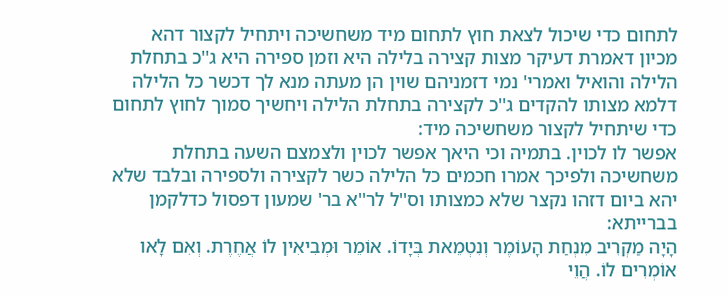לתחום כדי שיכול לצאת חוץ לתחום מיד משחשיכה ויתחיל לקצור דהא מכיון דאמרת דעיקר מצות קצירה בלילה היא וזמן ספירה היא ג''כ בתחלת הלילה והואיל ואמרי' נמי דזמניהם שוין הן מעתה מנא לך דכשר כל הלילה דלמא מצותו להקדים ג''כ לקצירה בתחלת הלילה ויחשיך סמוך לחוץ לתחום כדי שיתחיל לקצור משחשיכה מיד:
אפשר לו לכוין. בתמיה וכי היאך אפשר לכוין ולצמצם השעה בתחלת משחשיכה ולפיכך אמרו חכמים כל הלילה כשר לקצירה ולספירה ובלבד שלא יהא ביום דזהו נקצר שלא כמצותו וס''ל לר''א בר' שמעון דפסול כדלקמן בברייתא:
הָיָה מַקְרִיב מִנְחַת הָעוֹמֶר וְנִטְמֵאת בְּיָדוֹ. אוֹמֵר וּמְבִיאִין לוֹ אֲחֶרֶת. וְאִם לָאו אוֹמְרִים לוֹ. הֲוֵי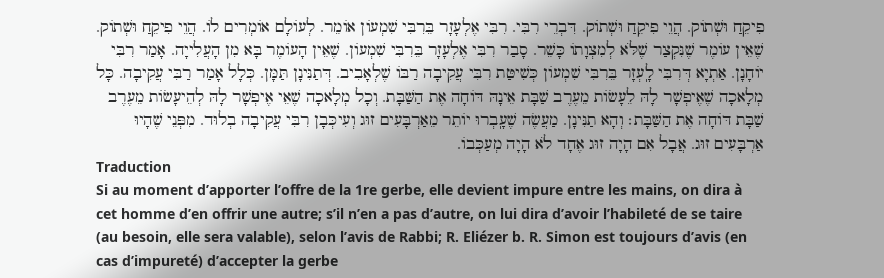פִיקֵחַ וּשְׁתוֹק. הֲוֵי פִיקֵחַ וּשְׁתוֹק. דִּבְרֵי רִבִּי. רִבִּי אֶלְעָזָר בֵּרִבִּי שִׁמְעוֹן אוֹמֵר. לְעוֹלָם אוֹמְרִים לוֹ. הֲוֵי פִיקֵחַ וּשְׁתוֹק. שֶׁאֵין עוֹמֶר שֶׁנִּקְצַר שֶׁלֹּא לְמִצְוָתוֹ כָּשֵׁר. סָבַר רִבִּי אֶלְעָזָר בֵּרִבִּי שִׁמְעוֹן. שֶׁאֵין הָעוֹמֶר בָּא מִן הָעֲלִייָה. אָמַר רִבִּי יוֹחָנָן. אַתְיָא דְּרִבִּי לָֽעְזָר בֵּרִבִּי שִׁמְעוֹן כְּשִׁיטַּת רִבִּי עֲקִיבָה רַבּוֹ שֶׁלְאָבִיב. דְּתַנִּינָן תַּמָּן. כְּלָל אָמַר רַבִּי עֲקִיבָה. כָּל מְלָאכָה שֶׁאֶיפְשָׁר לָהּ לֵעָשׂוֹת מֵעֶרֶב שַׁבָּת אֵינָהּ דּוֹחָה אֶת הַשַּׁבָּת. וְכָל מְלָאכָה שֶׁאֵי אֶיפְשָׁר לָהּ לְהֵיעָשׂוֹת מֵעֶרֶב שַׁבָּת דּוֹחָה אֶת הַשַּׁבָּת׃ וְהָא תַנִּינָן. מַעֲשֶׂה שֶׁעָֽבְרוּ יוֹתֵר מֵאַרְבָּעִים זוּג וְעִיכְּבָן רִבִּי עֲקִיבָה בְלוּד. מִפְּנֵי שֶׁהָיוּ אַרְבָּעִים זוּג. אֲבָל אִם הָיָה זוּג אֶחָד לֹא הָיָה מְעַכְּבוֹ.
Traduction
Si au moment d’apporter l’offre de la 1re gerbe, elle devient impure entre les mains, on dira à cet homme d’en offrir une autre; s’il n’en a pas d’autre, on lui dira d’avoir l’habileté de se taire (au besoin, elle sera valable), selon l’avis de Rabbi; R. Eliézer b. R. Simon est toujours d’avis (en cas d’impureté) d’accepter la gerbe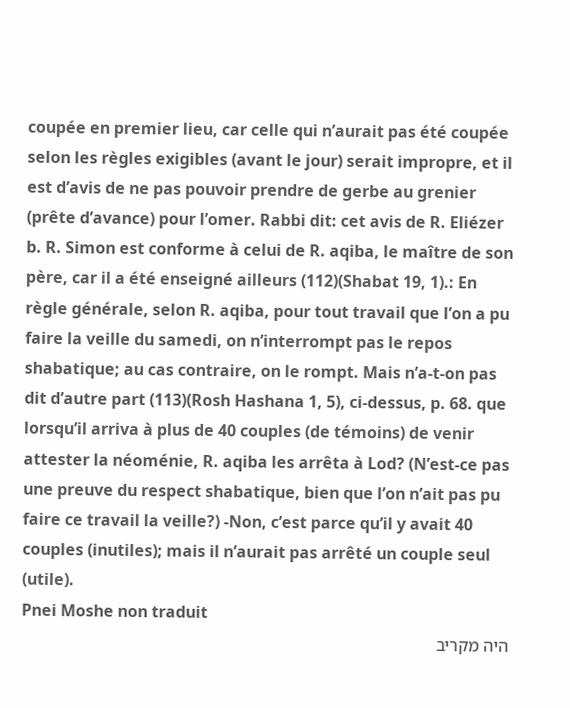coupée en premier lieu, car celle qui n’aurait pas été coupée selon les règles exigibles (avant le jour) serait impropre, et il est d’avis de ne pas pouvoir prendre de gerbe au grenier (prête d’avance) pour l’omer. Rabbi dit: cet avis de R. Eliézer b. R. Simon est conforme à celui de R. aqiba, le maître de son père, car il a été enseigné ailleurs (112)(Shabat 19, 1).: En règle générale, selon R. aqiba, pour tout travail que l’on a pu faire la veille du samedi, on n’interrompt pas le repos shabatique; au cas contraire, on le rompt. Mais n’a-t-on pas dit d’autre part (113)(Rosh Hashana 1, 5), ci-dessus, p. 68. que lorsqu’il arriva à plus de 40 couples (de témoins) de venir attester la néoménie, R. aqiba les arrêta à Lod? (N’est-ce pas une preuve du respect shabatique, bien que l’on n’ait pas pu faire ce travail la veille?) -Non, c’est parce qu’il y avait 40 couples (inutiles); mais il n’aurait pas arrêté un couple seul (utile).
Pnei Moshe non traduit
היה מקריב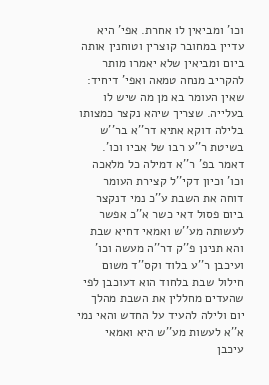וכו' ומביאין לו אחרת. אפי' היא עדיין במחובר קוצרין וטוחנין אותה ביום ומביאין שלא יאמרו מותר להקריב מנחה טמאה ואפי' דיחיד:
שאין העומר בא מן מה שיש לו בעלייה. שצריך שיהא נקצר כמצותו בלילה דוקא אתיא דר''א בר''ש בשיטת ר''ע רבו של אביו וכו'. דאמר בפ' ר''א דמילה כל מלאכה וכו' וכיון דקי''ל קצירת העומר דוחה את השבת ע''כ נמי דנקצר ביום פסול דאי כשר א''כ אפשר לעשותה מע''ש ואמאי דחיא שבת והא תנינן פ''ק דר''ה מעשה וכו' ועיכבן ר''ע בלוד וקס''ד משום חילול שבת בלחוד הוא דעוכבן לפי שהעדים מחללין את השבת מהלך יום ולילה להעיד על החדש והאי נמי א''א לעשות מע''ש היא ואמאי עיכבן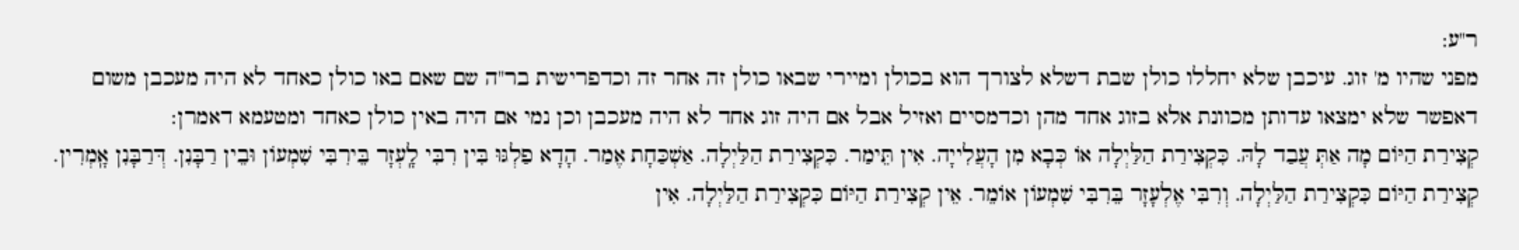ר''ע:
מפני שהיו מ' זוג. עיכבן שלא יחללו כולן שבת דשלא לצורך הוא בכולן ומיירי שבאו כולן זה אחר זה וכדפרישית בר''ה שם שאם באו כולן כאחד לא היה מעכבן משום דאפשר שלא ימצאו עדותן מכוונת אלא בזוג אחד מהן וכדמסיים ואזיל אבל אם היה זוג אחד לא היה מעכבן וכן נמי אם היה באין כולן כאחד ומטעמא דאמרן:
קְצִירַת הַיּוֹם מָה אַתְּ עֲבַד לָהּ. כִּקְצִירַת הַלַּיְלָה אוֹ כְּבָא מִן הָעֲלִייָה. אִין תֵּימַר. כִּקְצִירַת הַלַּיְלָה. אַשְׁכַּחָת אֶמַר. הָדָא פַלְגּוּ בִּין רִבִּי לָֽעְזָר בֵּירִבִּי שִׁמְעוֹן וּבֵין רַבָּנִן. דְּרַבָּנִן אָֽמְרִין. קְצִירַת הַיּוֹם כִּקְצִירַת הַלַּיְלָה. וְרִבִּי אֶלְעָזָר בֵּרִבִּי שִׁמְעוֹן אוֹמֵר. אֵין קְצִירַת הַיּוֹם כִּקְצִירַת הַלַּיְלָה. אִין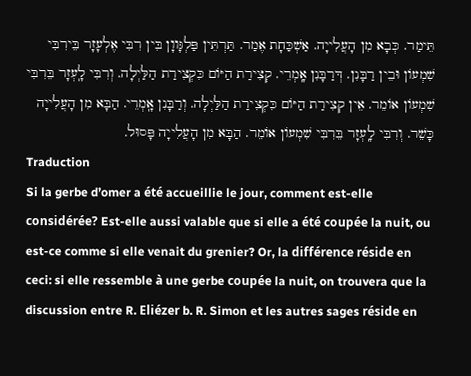תֵּימַר. כְּבָא מִן הָעֲלִייָה. אַשְׁכַּחָת אֶמַר. תַּרְתֵּין פַּלְגָּווָן בִּין רִבִּי אֶלְעָזָר בֵּירִבִּי שִׁמְעוֹן וּבֵין רַבָּנִן. דְּרַבָּנִן אָֽמְרֵי. קְצִירַת הַיּוֹם כִּקְצִירַת הַלַּיְלָה. וְרִבִּי לָֽעְזָר בֵּרִבִּי שִׁמְעוֹן אוֹמֵר. אֵין קְצִירַת הַיּוֹם כִּקְצִירַת הַלַּיְלָה. וְרַבָּנִן אָֽמְרֵי. הַבָּא מִן הָעֲלִייָה כָּשֵׁר. וְרִבִּי לָֽעְזָר בֵּרִבִּי שִׁמְעוֹן אוֹמֵר. הַבָּא מִן הָעֲלִייָה פָּסוּל.
Traduction
Si la gerbe d’omer a été accueillie le jour, comment est-elle considérée? Est-elle aussi valable que si elle a été coupée la nuit, ou est-ce comme si elle venait du grenier? Or, la différence réside en ceci: si elle ressemble à une gerbe coupée la nuit, on trouvera que la discussion entre R. Eliézer b. R. Simon et les autres sages réside en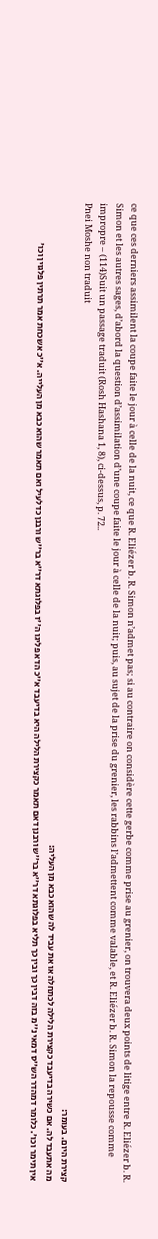ce que ces derniers assimilent la coupe faite le jour à celle de la nuit, ce que R. Eliézer b. R. Simon n’admet pas; si au contraire on considère cette gerbe comme prise au grenier, on trouvera deux points de litige entre R. Eliézer b. R. Simon et les autres sages, d’abord la question d’assimilation d’une coupe faite le jour à celle de la nuit; puis, au sujet de la prise du grenier, les rabbins l’admettent comme valable, et R. Eliézer b. R. Simon la repousse comme impropre – (114)Suit un passage traduit (Rosh Hashana 1, 8), ci-dessus, p. 72..
Pnei Moshe non traduit
קצירת היום. בעומר:
מה אתעבד לה. אם כשירה בדיעבד כקצירת הלילה לכתחלה או את עביד לה שהוא כבא מן העליה:
אין תימר וכו'. כלומר דמהדר הש''ס דמאי נ''מ בזה דבין כך ובין כך תליא בפלוגתא דר''א בר''ש ורבנן דאם תאמר כקצירת הלילה היא בדיעבד א''כ הדא פליגו ה''ז בפלוגתא דר''א בר''ש ורבנן כדלעיל ואם תאמר שהוא כבא מן העלייה. א''כ אשכחת אמר תרתין פלגוין וכו'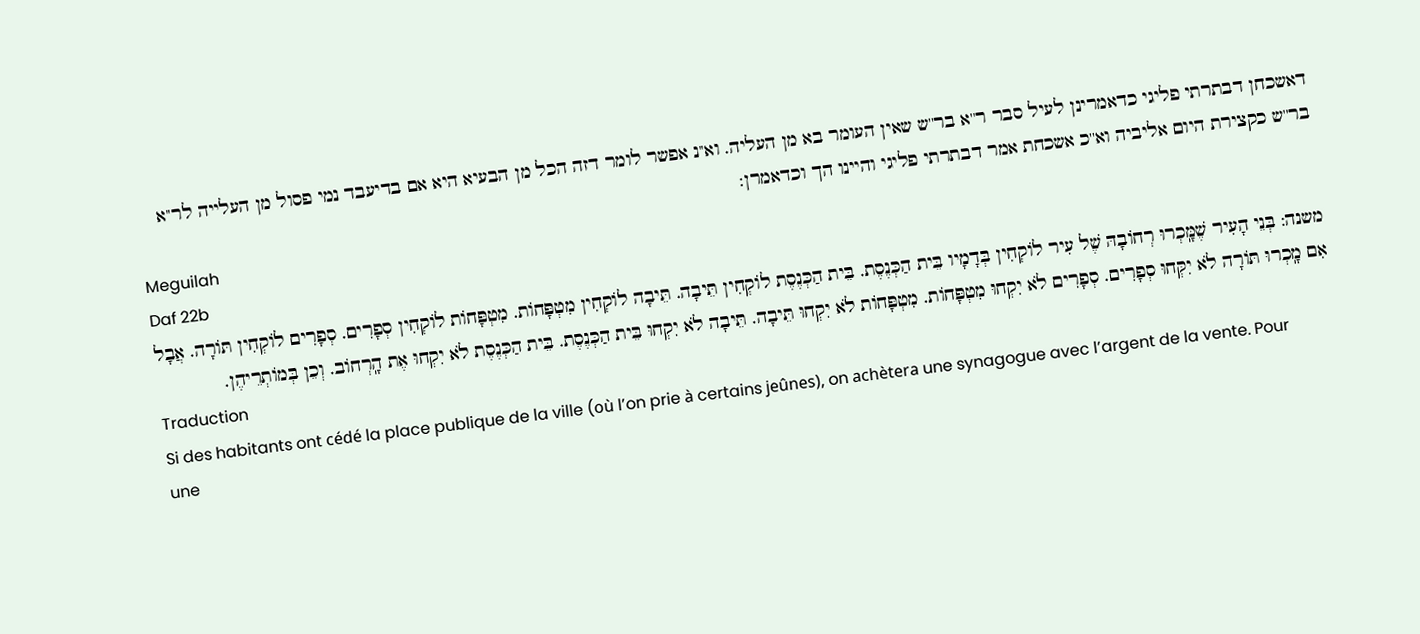דאשכחן דבתרתי פליגי כדאמרינן לעיל סבר ר''א בר''ש שאין העומר בא מן העליה. וא''נ אפשר לומר דזה הכל מן הבעיא היא אם בדיעבד נמי פסול מן העלייה לר''א בר''ש כקצירת היום אליביה וא''כ אשכחת אמר דבתרתי פליגי והיינו הך וכדאמרן:
Meguilah
Daf 22b
משנה: בְּנֵי הָעִיר שֶׁמָּֽכְרוּ רְחוֹבָהּ שֶׁל עִיר לוֹקְחִין בְּדָמָיו בֵּית הַכְּנֶסֶת. בֵּית הַכְּנֶסֶת לוֹקְחִין תֵּיבָה. תֵּיבָה לוֹקְחִין מִטְפָּחוֹת. מִטְפָּחוֹת לוֹקְחִין סְפָרִים. סְפָרִים לוֹקְחִין תּוֹרָה. אֲבָל אִם מָֽכְרוּ תּוֹרָה לֹא יִקְּחוּ סְפָרִים. סְפָרִים לֹא יִקְחוּ מִטְפָּחוֹת. מִטְפָּחוֹת לֹא יִקְחוּ תֵּיבָה. תֵּיבָה לֹא יִקְחוּ בֵּית הַכְּנֶסֶת. בֵּית הַכְּנֶסֶת לֹא יִקְחוּ אֶת הָֽרְחוֹב. וְכֵן בְּמוֹתְרֵיהֶן.
Traduction
Si des habitants ont cédé la place publique de la ville (où l’on prie à certains jeûnes), on achètera une synagogue avec l’argent de la vente. Pour une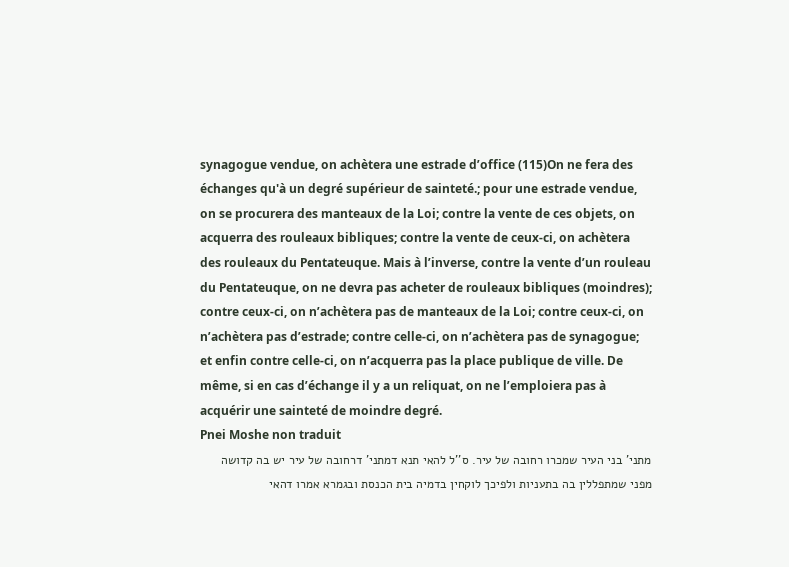synagogue vendue, on achètera une estrade d’office (115)On ne fera des échanges qu'à un degré supérieur de sainteté.; pour une estrade vendue, on se procurera des manteaux de la Loi; contre la vente de ces objets, on acquerra des rouleaux bibliques; contre la vente de ceux-ci, on achètera des rouleaux du Pentateuque. Mais à l’inverse, contre la vente d’un rouleau du Pentateuque, on ne devra pas acheter de rouleaux bibliques (moindres); contre ceux-ci, on n’achètera pas de manteaux de la Loi; contre ceux-ci, on n’achètera pas d’estrade; contre celle-ci, on n’achètera pas de synagogue; et enfin contre celle-ci, on n’acquerra pas la place publique de ville. De même, si en cas d’échange il y a un reliquat, on ne l’emploiera pas à acquérir une sainteté de moindre degré.
Pnei Moshe non traduit
מתני' בני העיר שמכרו רחובה של עיר. ס''ל להאי תנא דמתני' דרחובה של עיר יש בה קדושה מפני שמתפללין בה בתעניות ולפיכך לוקחין בדמיה בית הכנסת ובגמרא אמרו דהאי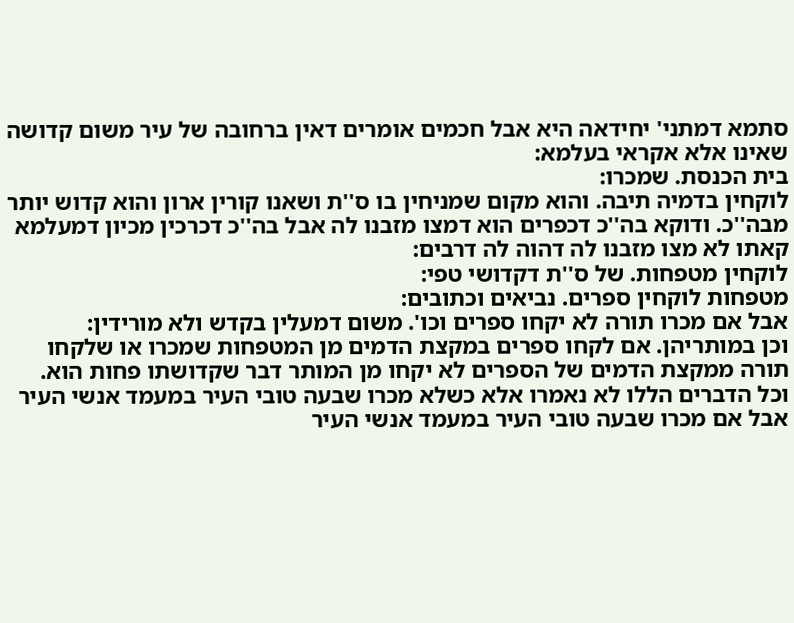סתמא דמתני' יחידאה היא אבל חכמים אומרים דאין ברחובה של עיר משום קדושה שאינו אלא אקראי בעלמא:
בית הכנסת. שמכרו:
לוקחין בדמיה תיבה. והוא מקום שמניחין בו ס''ת ושאנו קורין ארון והוא קדוש יותר מבה''כ. ודוקא בה''כ דכפרים הוא דמצו מזבנו לה אבל בה''כ דכרכין מכיון דמעלמא קאתו לא מצו מזבנו לה דהוה לה דרבים:
לוקחין מטפחות. של ס''ת דקדושי טפי:
מטפחות לוקחין ספרים. נביאים וכתובים:
אבל אם מכרו תורה לא יקחו ספרים וכו'. משום דמעלין בקדש ולא מורידין:
וכן במותריהן. אם לקחו ספרים במקצת הדמים מן המטפחות שמכרו או שלקחו תורה ממקצת הדמים של הספרים לא יקחו מן המותר דבר שקדושתו פחות הוא. וכל הדברים הללו לא נאמרו אלא כשלא מכרו שבעה טובי העיר במעמד אנשי העיר אבל אם מכרו שבעה טובי העיר במעמד אנשי העיר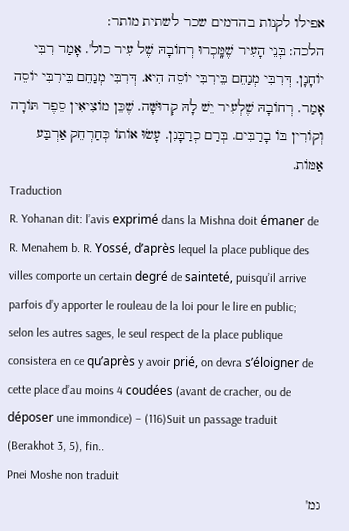אפילו לקנות בהדמים שכר לשתית מותר:
הלכה: בְּנֵי הָעִיר שֶׁמָּֽכְרוּ רְחוֹבָהּ שֶׁל עִיר כול'. אָמַר רִבִּי יוֹחָנָן. דְּרִבִּי מְנַחֵם בֵּירִבִּי יוֹסֵה הִיא. דְּרִבִּי מְנַחֵם בֵּירִבִּי יוֹסֵה אָמַר. רְחוֹבָהּ שֶׁלְעִיר יֵשׁ לָהּ קְדוּשָּׁה. שֶׁכֵּן מוֹצִיאִין סֵפֶר תּוֹרָה וְקוֹרִין בּוֹ בָרַבִּים. בְּרַם כְרַבָּנִן. עָשׂוּ אוֹתוֹ כְּחַרְחֵק אַרְבַּע אַמּוֹת.
Traduction
R. Yohanan dit: l’avis exprimé dans la Mishna doit émaner de R. Menahem b. R. Yossé, d’après lequel la place publique des villes comporte un certain degré de sainteté, puisqu’il arrive parfois d’y apporter le rouleau de la loi pour le lire en public; selon les autres sages, le seul respect de la place publique consistera en ce qu’après y avoir prié, on devra s’éloigner de cette place d’au moins 4 coudées (avant de cracher, ou de déposer une immondice) – (116)Suit un passage traduit (Berakhot 3, 5), fin..
Pnei Moshe non traduit
גמ'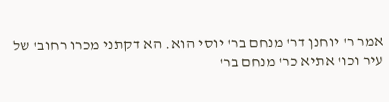אמר ר' יוחנן דר' מנחם בר' יוסי הוא. הא דקתני מכרו רחוב' של עיר וכו' אתיא כר' מנחם בר'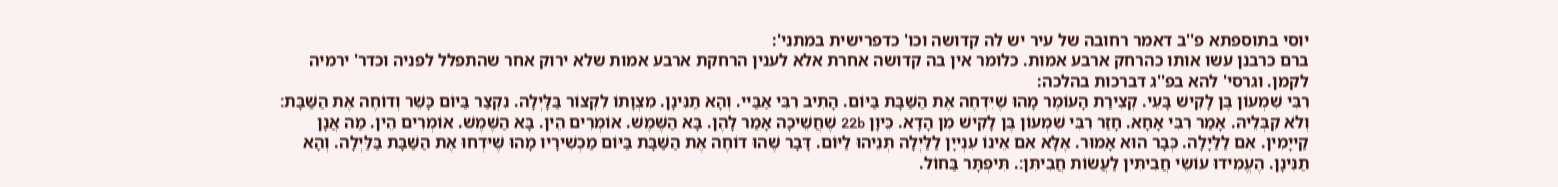יוסי בתוספתא פ''ב דאמר רחובה של עיר יש לה קדושה וכו' כדפרישית במתני':
ברם כרבנן עשו אותו כהרחק ארבע אמות. כלומר אין בה קדושה אחרת אלא לענין הרחקת ארבע אמות שלא ירוק אחר שהתפלל לפניה וכדר' ירמיה לקמן. וגרסי' להא בפ''ג דברכות בהלכה:
רִבִּי שִׁמְעוֹן בֶּן לָקִישׁ בָּעֵי. קְצִירַת הָעוֹמֶר מָהוּ שֶׁיִּדְחֶה אֶת הַשַּׁבָּת בַּיּוֹם. הָתִיב רִבִּי אַבַּיי. וְהָא תַנִּינָן. מִצְוָתוֹ לִקְצוֹר בַּלָּיְלָה. נִקְצַר בַּיוֹם כָּשֵׁר וְדוֹחֶה אֶת הַשַּׁבָּת׃ וְלֹא קִבְּלֵיהּ. אָמַר רִבִּי אָחָא. חָזַר רִבִּי שִׁמְעוֹן בֶּן לָקִישׁ מִן הָדָא. כֵּיוָן 22b שֶׁחֲשֵׁיכָה אָמַר לָהֶן. בָּא הַשֶּׁמֶשׁ. אוֹמְרִים הֵין. בָּא הַשֶּׁמֶשׁ. אוֹמְרִים הֵין. מַה אֲנָן קַייָמִין. אִם לַלַּיָלָה. כְּבָר הוּא אָמוּר. אֶלָּא אִם אֵינוֹ עִנְייָן לַלַּיְלָה תְּנֵיהוּ לַיּוֹם. דָּבָר שֶׁהוּ דוֹחֶה אֶת הַשַּׁבָּת בַּיּוֹם מַכְשִׁירָיו מָהוּ שֶׁיּדְחוּ אֶת הַשַּׁבָּת בַּלַּיְלָה. וְהָא תַנִּינָן. הֶעֱמִידוּ עוֹשֵׂי חֲבִיתִּין לַעֲשׂוֹת חֲבִיתִּן׃. תִּיפְתָּר בַּחוֹל.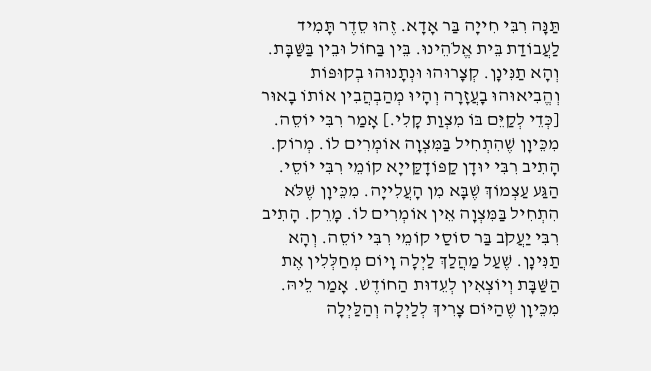תַּנָּה רִבִּי חִייָה בַּר אָדָא. זֶהוּ סֵדֶר תָּמִיד לַעֲבוֹדַת בֵּית אֱלֹהֵינוּ. בֵּין בַּחוֹל וּבֵין בַּשַּׁבָּת. וְהָא תַנִּינָן. קְצָרוּהוּ וּנְתָנוּהוּ בְקוּפּוֹת וְהֱבִיאוּהוּ בָעֲזָרָה וְהָיוּ מְהַבְהֲבִין אוֹתוֹ בָאוּר [כְּדֵי לְקַיֵּם בּוֹ מִצְוַת קָלִי.] אָמַר רִבִּי יוֹסֵה. מִכֵּיוָן שֶׁהִתְחִיל בַּמִּצְוָה אוֹמְרִים לוֹ. מְרוֹק. הָתִיב רִבִּי יוּדָן קַפּוֹדָקַּייָא קוֹמֵי רִבִּי יוֹסֵי. הַגַּע עַצְמוֹךְ שֶׁבָּא מִן הָעֲלִייָה. מִכֵּיוָן שֶׁלֹּא הִתְחִיל בַּמִּצְוָה אֵין אוֹמְרִים לוֹ. מָרֵק. הָתִיב רִבִּי יַעֲקֹב בַּר סוֹסַי קוֹמֵי רִבִּי יוֹסֵה. וְהָא תַנִּינָן. שֶׁעַל מַהֲלַךְ לַיְלָה וָיוֹם מְחַלְּלִין אֶת הַשַּׁבָּת וְיוֹצְאִין לְעֵדוּת הַחוֹדֶשׁ. אָמַר לֵיהּ. מִכֵּיוָן שֶׁהַיּוֹם צָרִיךְ לְלַיְלָה וְהַלַּיְלָה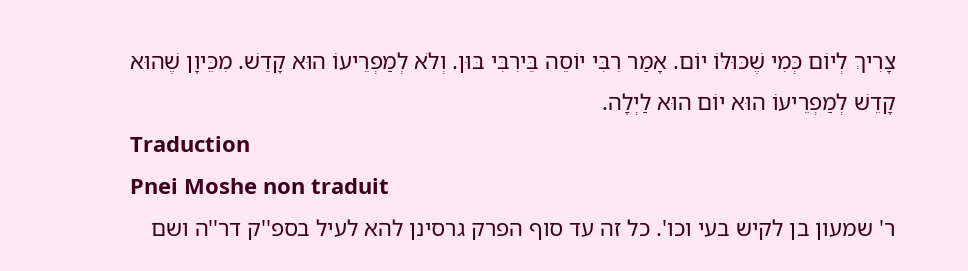צָרִיךְ לְיוֹם כְּמִי שֶׁכּוּלּוֹ יוֹם. אָמַר רִבִּי יוֹסֵה בֵּירִבִּי בּוּן. וְלֹא לְמַפְרֵיעוֹ הוּא קָדֵשׁ. מִכֵּיוָן שֶׁהוּא קָדֵשׁ לְמַפְרֵיעוֹ הוּא יוֹם הוּא לַיְלָה.
Traduction
Pnei Moshe non traduit
ר' שמעון בן לקיש בעי וכו'. כל זה עד סוף הפרק גרסינן להא לעיל בספ''ק דר''ה ושם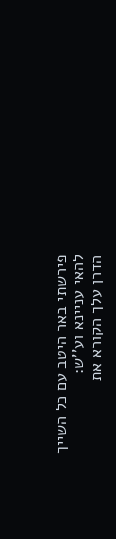פירשתי באר היטב עם כל השייך להאי עניינא וע''ש:
הדרן עלך הקורא את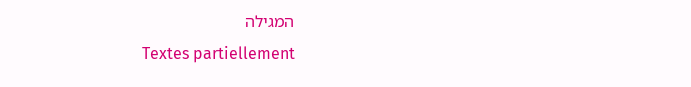המגילה
Textes partiellement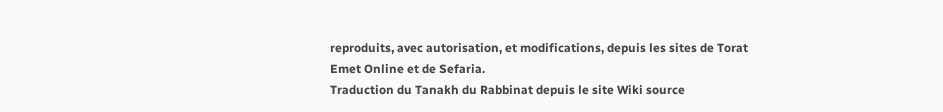reproduits, avec autorisation, et modifications, depuis les sites de Torat Emet Online et de Sefaria.
Traduction du Tanakh du Rabbinat depuis le site Wiki source